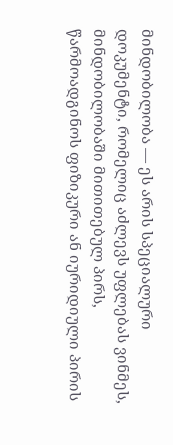მინდობილობა — ეს არის სპეციალური დოკუმენტი, რომელიც აძლევს უფლებას ვინმეს, მინდობილობაში მითითებულ პირს, წარმოადგინოს ფიზიკური ან იურიდიული პირის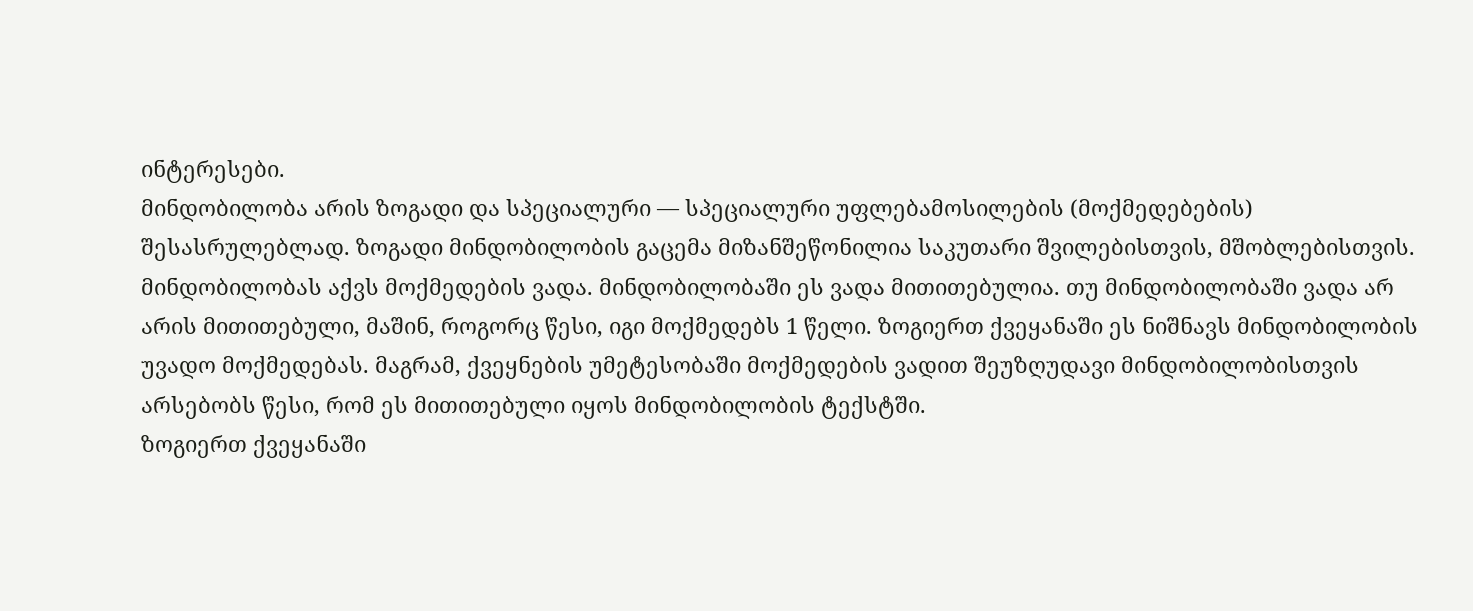ინტერესები.
მინდობილობა არის ზოგადი და სპეციალური — სპეციალური უფლებამოსილების (მოქმედებების) შესასრულებლად. ზოგადი მინდობილობის გაცემა მიზანშეწონილია საკუთარი შვილებისთვის, მშობლებისთვის.
მინდობილობას აქვს მოქმედების ვადა. მინდობილობაში ეს ვადა მითითებულია. თუ მინდობილობაში ვადა არ არის მითითებული, მაშინ, როგორც წესი, იგი მოქმედებს 1 წელი. ზოგიერთ ქვეყანაში ეს ნიშნავს მინდობილობის უვადო მოქმედებას. მაგრამ, ქვეყნების უმეტესობაში მოქმედების ვადით შეუზღუდავი მინდობილობისთვის არსებობს წესი, რომ ეს მითითებული იყოს მინდობილობის ტექსტში.
ზოგიერთ ქვეყანაში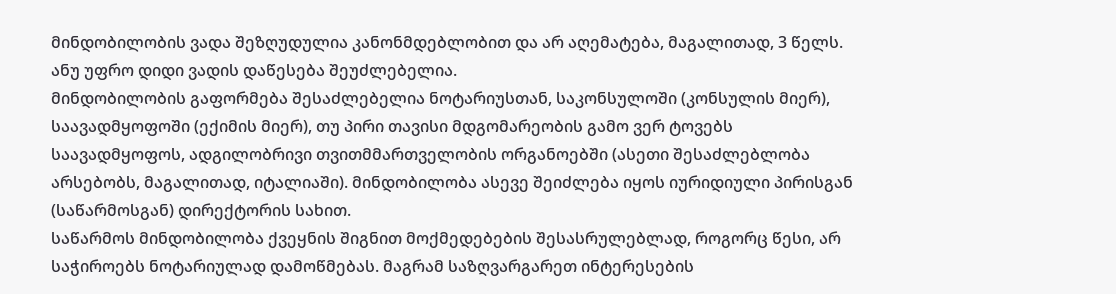მინდობილობის ვადა შეზღუდულია კანონმდებლობით და არ აღემატება, მაგალითად, 3 წელს. ანუ უფრო დიდი ვადის დაწესება შეუძლებელია.
მინდობილობის გაფორმება შესაძლებელია ნოტარიუსთან, საკონსულოში (კონსულის მიერ), საავადმყოფოში (ექიმის მიერ), თუ პირი თავისი მდგომარეობის გამო ვერ ტოვებს საავადმყოფოს, ადგილობრივი თვითმმართველობის ორგანოებში (ასეთი შესაძლებლობა არსებობს, მაგალითად, იტალიაში). მინდობილობა ასევე შეიძლება იყოს იურიდიული პირისგან (საწარმოსგან) დირექტორის სახით.
საწარმოს მინდობილობა ქვეყნის შიგნით მოქმედებების შესასრულებლად, როგორც წესი, არ საჭიროებს ნოტარიულად დამოწმებას. მაგრამ საზღვარგარეთ ინტერესების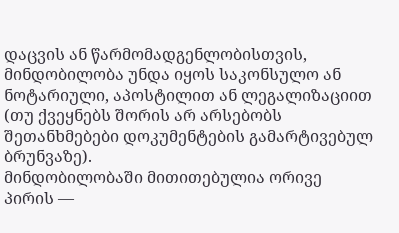დაცვის ან წარმომადგენლობისთვის, მინდობილობა უნდა იყოს საკონსულო ან ნოტარიული, აპოსტილით ან ლეგალიზაციით (თუ ქვეყნებს შორის არ არსებობს შეთანხმებები დოკუმენტების გამარტივებულ ბრუნვაზე).
მინდობილობაში მითითებულია ორივე პირის —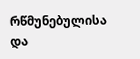რწმუნებულისა და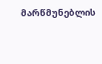მარწმუნებლის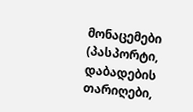მონაცემები (პასპორტი, დაბადების თარიღები,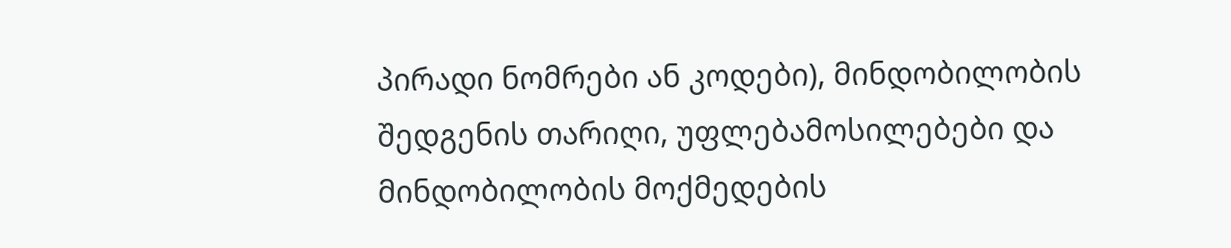პირადი ნომრები ან კოდები), მინდობილობის შედგენის თარიღი, უფლებამოსილებები და მინდობილობის მოქმედების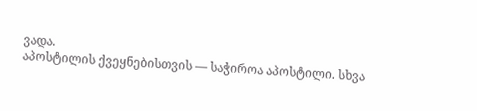ვადა.
აპოსტილის ქვეყნებისთვის — საჭიროა აპოსტილი. სხვა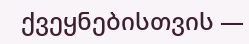ქვეყნებისთვის —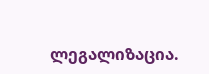ლეგალიზაცია.